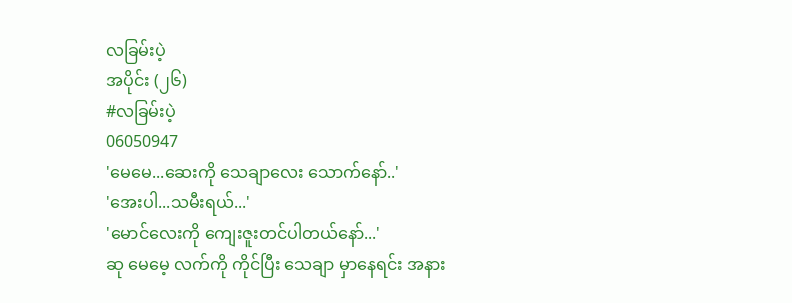လခြမ်းပဲ့
အပိုင်း (၂၆)
#လခြမ်းပဲ့
06050947
'မေမေ...ဆေးကို သေချာလေး သောက်နော်..'
'အေးပါ...သမီးရယ်...'
'မောင်လေးကို ကျေးဇူးတင်ပါတယ်နော်...'
ဆု မေမေ့ လက်ကို ကိုင်ပြီး သေချာ မှာနေရင်း အနား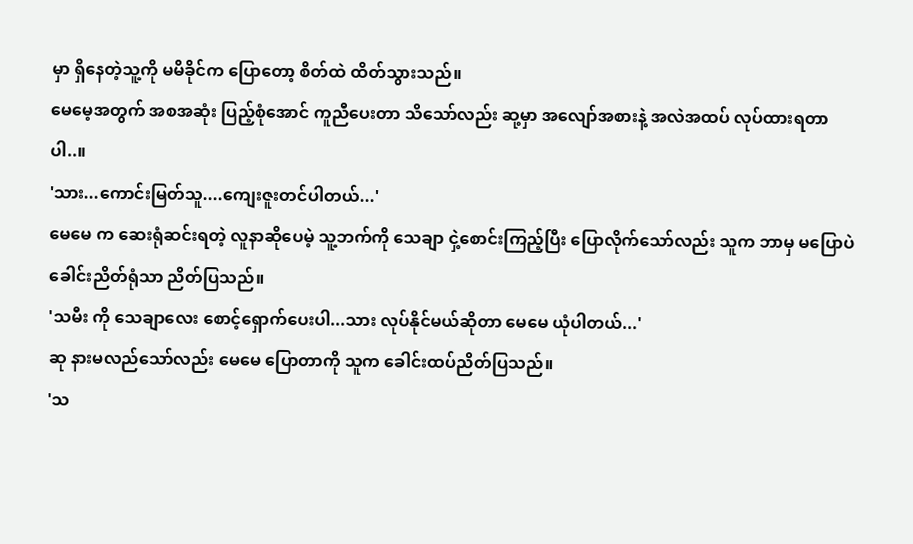မှာ ရှိနေတဲ့သူ့ကို မမိခိုင်က ပြောတော့ စိတ်ထဲ ထိတ်သွားသည်။
မေမေ့အတွက် အစအဆုံး ပြည့်စုံအောင် ကူညီပေးတာ သိသော်လည်း ဆု့မှာ အလျော်အစားနဲ့ အလဲအထပ် လုပ်ထားရတာပါ..။
'သား...ကောင်းမြတ်သူ....ကျေးဇူးတင်ပါတယ်...'
မေမေ က ဆေးရုံဆင်းရတဲ့ လူနာဆိုပေမဲ့ သူ့ဘက်ကို သေချာ ငှဲ့စောင်းကြည့်ပြီး ပြောလိုက်သော်လည်း သူက ဘာမှ မပြောပဲ ခေါင်းညိတ်ရုံသာ ညိတ်ပြသည်။
'သမီး ကို သေချာလေး စောင့်ရှောက်ပေးပါ...သား လုပ်နိုင်မယ်ဆိုတာ မေမေ ယုံပါတယ်...'
ဆု နားမလည်သော်လည်း မေမေ ပြောတာကို သူက ခေါင်းထပ်ညိတ်ပြသည်။
'သ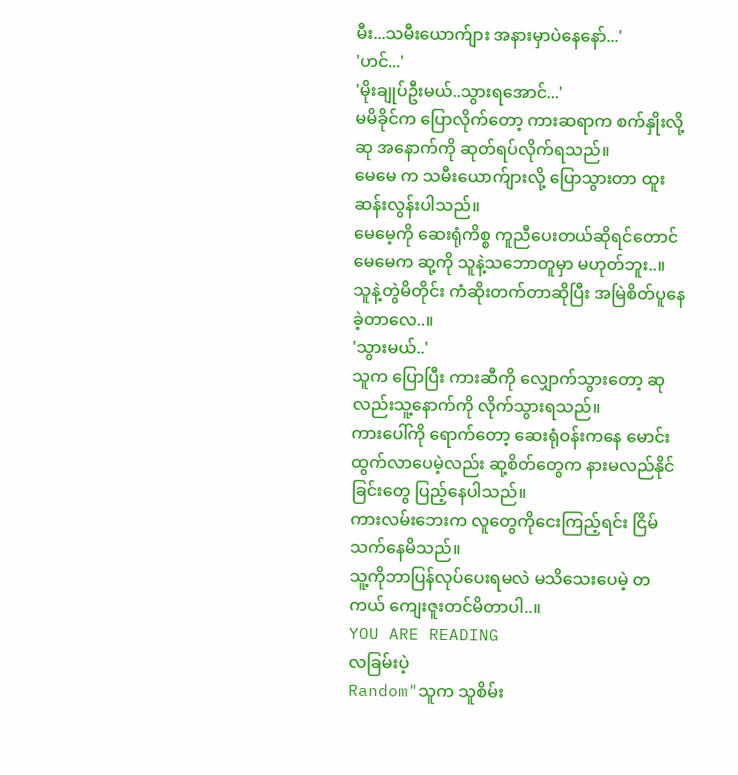မီး...သမီးယောက်ျား အနားမှာပဲနေနော်...'
'ဟင်...'
'မိုးချုပ်ဦးမယ်..သွားရအောင်...'
မမိခိုင်က ပြောလိုက်တော့ ကားဆရာက စက်နှိုးလို့ ဆု အနောက်ကို ဆုတ်ရပ်လိုက်ရသည်။
မေမေ က သမီးယောက်ျားလို့ ပြောသွားတာ ထူးဆန်းလွန်းပါသည်။
မေမေ့ကို ဆေးရုံကိစ္စ ကူညီပေးတယ်ဆိုရင်တောင် မေမေက ဆု့ကို သူနဲ့သဘောတူမှာ မဟုတ်ဘူး..။
သူနဲ့တွဲမိတိုင်း ကံဆိုးတက်တာဆိုပြီး အမြဲစိတ်ပူနေခဲ့တာလေ..။
'သွားမယ်..'
သူက ပြောပြီး ကားဆီကို လျှောက်သွားတော့ ဆုလည်းသူ့နောက်ကို လိုက်သွားရသည်။
ကားပေါ်ကို ရောက်တော့ ဆေးရုံဝန်းကနေ မောင်းထွက်လာပေမဲ့လည်း ဆု့စိတ်တွေက နားမလည်နိုင်ခြင်းတွေ ပြည့်နေပါသည်။
ကားလမ်းဘေးက လူတွေကိုငေးကြည့်ရင်း ငြိမ်သက်နေမိသည်။
သူ့ကိုဘာပြန်လုပ်ပေးရမလဲ မသိသေးပေမဲ့ တကယ် ကျေးဇူးတင်မိတာပါ..။
YOU ARE READING
လခြမ်းပဲ့
Random"သူက သူစိမ်း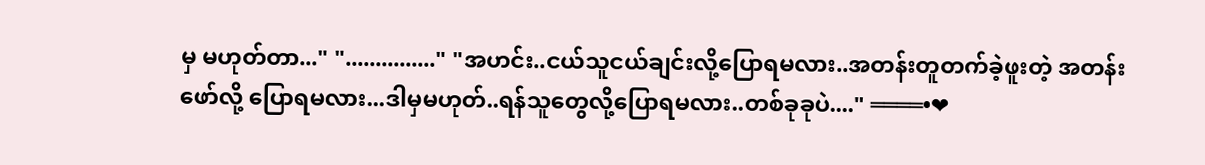မှ မဟုတ်တာ..." "..............." "အဟင်း..ငယ်သူငယ်ချင်းလို့ပြောရမလား..အတန်းတူတက်ခဲ့ဖူးတဲ့ အတန်းဖော်လို့ ပြောရမလား...ဒါမှမဟုတ်..ရန်သူတွေလို့ပြောရမလား..တစ်ခုခုပဲ...." ════•❤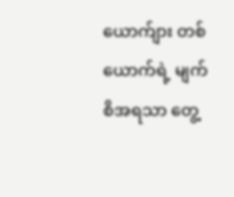ယောက်ျား တစ်ယောက်ရဲ့ မျက်စိအရသာ တွေ့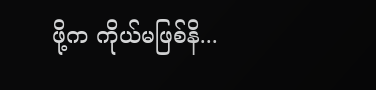ဖို့က ကိုယ်မဖြစ်နိ...